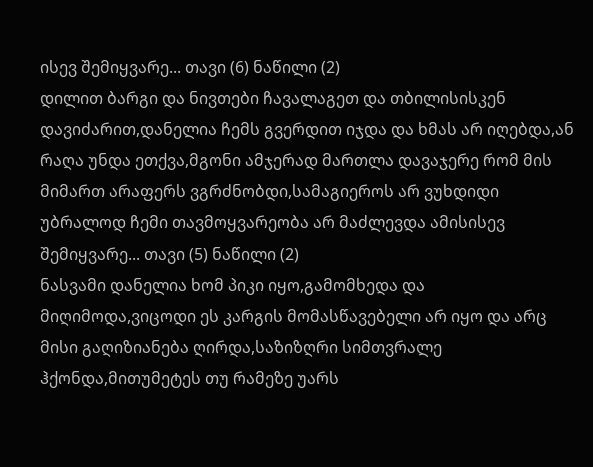ისევ შემიყვარე... თავი (6) ნაწილი (2)
დილით ბარგი და ნივთები ჩავალაგეთ და თბილისისკენ დავიძარით,დანელია ჩემს გვერდით იჯდა და ხმას არ იღებდა,ან რაღა უნდა ეთქვა,მგონი ამჯერად მართლა დავაჯერე რომ მის მიმართ არაფერს ვგრძნობდი,სამაგიეროს არ ვუხდიდი უბრალოდ ჩემი თავმოყვარეობა არ მაძლევდა ამისისევ შემიყვარე... თავი (5) ნაწილი (2)
ნასვამი დანელია ხომ პიკი იყო,გამომხედა და მიღიმოდა,ვიცოდი ეს კარგის მომასწავებელი არ იყო და არც მისი გაღიზიანება ღირდა,საზიზღრი სიმთვრალე ჰქონდა,მითუმეტეს თუ რამეზე უარს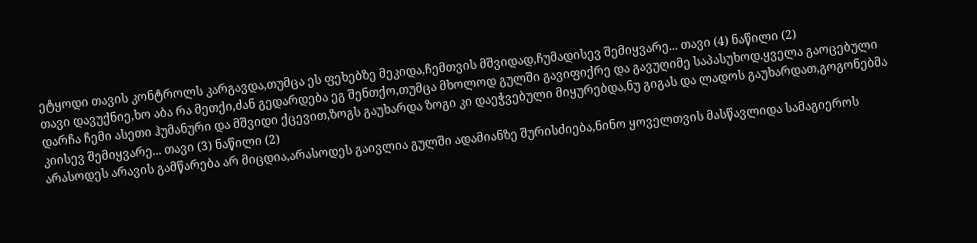ეტყოდი თავის კონტროლს კარგავდა,თუმცა ეს ფეხებზე მეკიდა,ჩემთვის მშვიდად,ჩუმადისევ შემიყვარე... თავი (4) ნაწილი (2)
თავი დავუქნიე,ხო აბა რა მეთქი,ძან გედარდება ეგ შენთქო,თუმცა მხოლოდ გულში გავიფიქრე და გავუღიმე საპასუხოდ.ყველა გაოცებული დარჩა ჩემი ასეთი ჰუმანური და მშვიდი ქცევით,ზოგს გაუხარდა ზოგი კი დაეჭვებული მიყურებდა,ნუ გიგას და ლადოს გაუხარდათ,გოგონებმა კიისევ შემიყვარე... თავი (3) ნაწილი (2)
არასოდეს არავის გამწარება არ მიცდია,არასოდეს გაივლია გულში ადამიანზე შურისძიება,ნინო ყოველთვის მასწავლიდა სამაგიეროს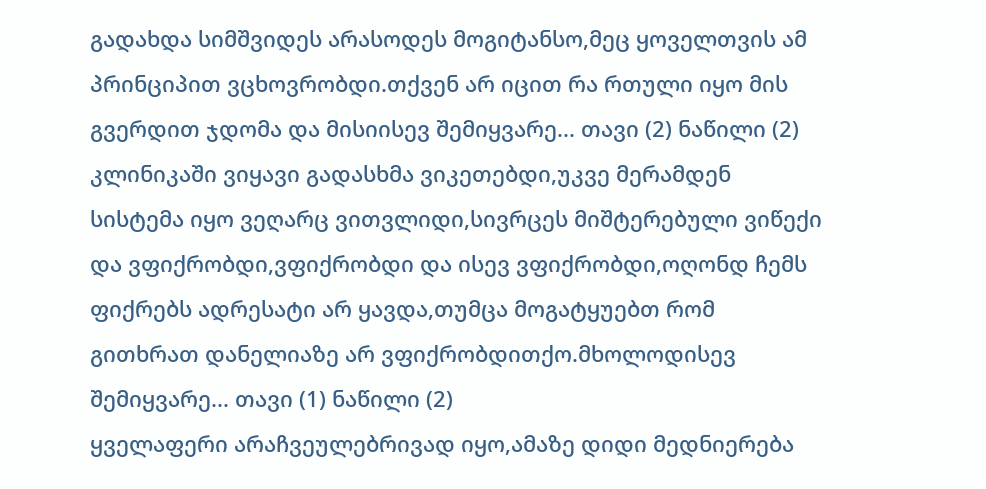გადახდა სიმშვიდეს არასოდეს მოგიტანსო,მეც ყოველთვის ამ პრინციპით ვცხოვრობდი.თქვენ არ იცით რა რთული იყო მის გვერდით ჯდომა და მისიისევ შემიყვარე... თავი (2) ნაწილი (2)
კლინიკაში ვიყავი გადასხმა ვიკეთებდი,უკვე მერამდენ სისტემა იყო ვეღარც ვითვლიდი,სივრცეს მიშტერებული ვიწექი და ვფიქრობდი,ვფიქრობდი და ისევ ვფიქრობდი,ოღონდ ჩემს ფიქრებს ადრესატი არ ყავდა,თუმცა მოგატყუებთ რომ გითხრათ დანელიაზე არ ვფიქრობდითქო.მხოლოდისევ შემიყვარე... თავი (1) ნაწილი (2)
ყველაფერი არაჩვეულებრივად იყო,ამაზე დიდი მედნიერება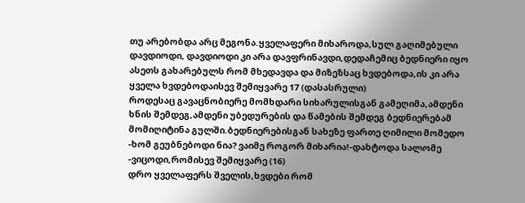თუ არებობდა არც მეგონა.ყველაფერი მიხაროდა,სულ გაღიმებული დავდიოდი, დავდიოდი კი არა დავფრინავდი,დედაჩემიც ბედნიერი იყო ასეთს გახარებულს რომ მხედავდა და მიზეზსაც ხვდებოდა,ის კი არა ყველა ხვდებოდაისევ შემიყვარე 17 (დასასრული)
როდესაც გავაცნობიერე მომხდარი სიხარულისგან გამეღიმა,ამდენი ხნის შემდეგ,ამდენი უბედურების და წამების შემდეგ ბედნიერებამ მომიღიტინა გულში.ბედნიერებისგან სახეზე ფართე ღიმილი მომედო -ხომ გეუბნებოდი ნია? ვაიმე როგორ მიხარია!-დახტოდა სალომე -ვიცოდი,რომისევ შემიყვარე (16)
დრო ყველაფერს შველის,ხვდები რომ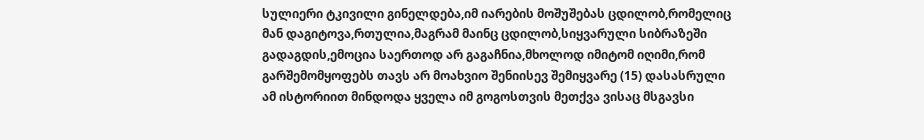სულიერი ტკივილი გინელდება,იმ იარების მოშუშებას ცდილობ,რომელიც მან დაგიტოვა,რთულია,მაგრამ მაინც ცდილობ,სიყვარული სიბრაზეში გადაგდის,ემოცია საერთოდ არ გაგაჩნია,მხოლოდ იმიტომ იღიმი,რომ გარშემომყოფებს თავს არ მოახვიო შენიისევ შემიყვარე (15) დასასრული
ამ ისტორიით მინდოდა ყველა იმ გოგოსთვის მეთქვა ვისაც მსგავსი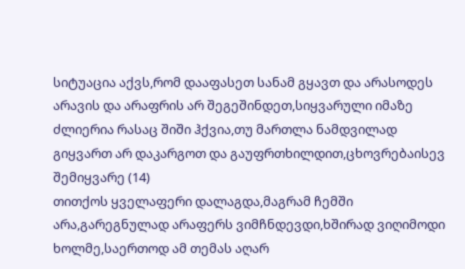სიტუაცია აქვს,რომ დააფასეთ სანამ გყავთ და არასოდეს არავის და არაფრის არ შეგეშინდეთ,სიყვარული იმაზე ძლიერია რასაც შიში ჰქვია,თუ მართლა ნამდვილად გიყვართ არ დაკარგოთ და გაუფრთხილდით,ცხოვრებაისევ შემიყვარე (14)
თითქოს ყველაფერი დალაგდა,მაგრამ ჩემში არა,გარეგნულად არაფერს ვიმჩნდევდი,ხშირად ვიღიმოდი ხოლმე,საერთოდ ამ თემას აღარ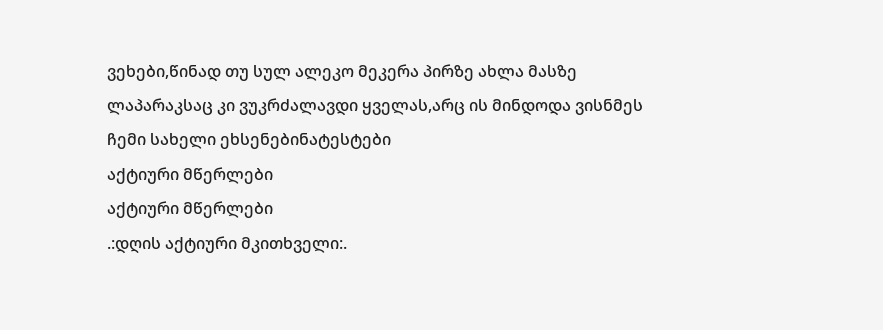ვეხები,წინად თუ სულ ალეკო მეკერა პირზე ახლა მასზე ლაპარაკსაც კი ვუკრძალავდი ყველას,არც ის მინდოდა ვისნმეს ჩემი სახელი ეხსენებინატესტები
აქტიური მწერლები
აქტიური მწერლები
.:დღის აქტიური მკითხველი:.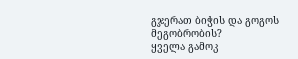გჯერათ ბიჭის და გოგოს მეგობრობის?
ყველა გამოკ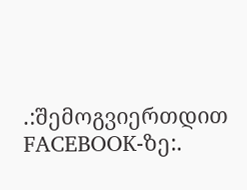.:შემოგვიერთდით FACEBOOK-ზე:.